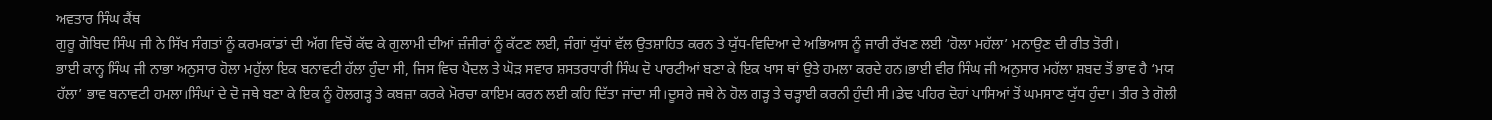ਅਵਤਾਰ ਸਿੰਘ ਕੈਂਥ
ਗੁਰੂ ਗੋਬਿਦ ਸਿੰਘ ਜੀ ਨੇ ਸਿੱਖ ਸੰਗਤਾਂ ਨੂੰ ਕਰਮਕਾਂਡਾਂ ਦੀ ਅੱਗ ਵਿਚੋਂ ਕੱਢ ਕੇ ਗੁਲਾਮੀ ਦੀਆਂ ਜ਼ੰਜੀਰਾਂ ਨੂੰ ਕੱਟਣ ਲਈ, ਜੰਗਾਂ ਯੁੱਧਾਂ ਵੱਲ ਉਤਸ਼ਾਹਿਤ ਕਰਨ ਤੇ ਯੁੱਧ-ਵਿਦਿਆ ਦੇ ਅਭਿਆਸ ਨੂੰ ਜਾਰੀ ਰੱਖਣ ਲਈ ‘ਹੋਲਾ ਮਹੱਲਾ’ ਮਨਾਉਣ ਦੀ ਰੀਤ ਤੋਰੀ।
ਭਾਈ ਕਾਨ੍ਹ ਸਿੰਘ ਜੀ ਨਾਭਾ ਅਨੁਸਾਰ ਹੋਲਾ ਮਹੁੱਲਾ ਇਕ ਬਨਾਵਟੀ ਹੱਲਾ ਹੁੰਦਾ ਸੀ, ਜਿਸ ਵਿਚ ਪੈਦਲ ਤੇ ਘੋੜ ਸਵਾਰ ਸ਼ਸਤਰਧਾਰੀ ਸਿੰਘ ਦੋ ਪਾਰਟੀਆਂ ਬਣਾ ਕੇ ਇਕ ਖਾਸ ਥਾਂ ਉਤੇ ਹਮਲਾ ਕਰਦੇ ਹਨ।ਭਾਈ ਵੀਰ ਸਿੰਘ ਜੀ ਅਨੁਸਾਰ ਮਹੱਲਾ ਸ਼ਬਦ ਤੋਂ ਭਾਵ ਹੈ ‘ਮਯ ਹੱਲਾ’ ਭਾਵ ਬਨਾਵਟੀ ਹਮਲਾ।ਸਿੰਘਾਂ ਦੇ ਦੋ ਜਥੇ ਬਣਾ ਕੇ ਇਕ ਨੂੰ ਹੋਲਗੜ੍ਹ ਤੇ ਕਬਜ਼ਾ ਕਰਕੇ ਮੋਰਚਾ ਕਾਇਮ ਕਰਨ ਲਈ ਕਹਿ ਦਿੱਤਾ ਜਾਂਦਾ ਸੀ।ਦੂਸਰੇ ਜਥੇ ਨੇ ਹੋਲ ਗੜ੍ਹ ਤੇ ਚੜ੍ਹਾਈ ਕਰਨੀ ਹੁੰਦੀ ਸੀ।ਡੇਢ ਪਹਿਰ ਦੋਹਾਂ ਪਾਸਿਆਂ ਤੋਂ ਘਮਸਾਣ ਯੁੱਧ ਹੁੰਦਾ। ਤੀਰ ਤੇ ਗੋਲੀ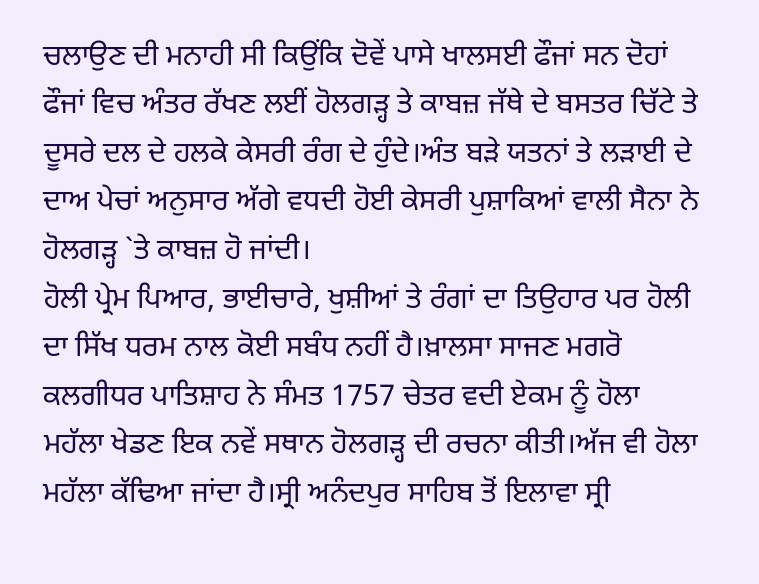ਚਲਾਉਣ ਦੀ ਮਨਾਹੀ ਸੀ ਕਿਉਂਕਿ ਦੋਵੇਂ ਪਾਸੇ ਖਾਲਸਈ ਫੌਜਾਂ ਸਨ ਦੋਹਾਂ ਫੌਜਾਂ ਵਿਚ ਅੰਤਰ ਰੱਖਣ ਲਈਂ ਹੋਲਗੜ੍ਹ ਤੇ ਕਾਬਜ਼ ਜੱਥੇ ਦੇ ਬਸਤਰ ਚਿੱਟੇ ਤੇ ਦੂਸਰੇ ਦਲ ਦੇ ਹਲਕੇ ਕੇਸਰੀ ਰੰਗ ਦੇ ਹੁੰਦੇ।ਅੰਤ ਬੜੇ ਯਤਨਾਂ ਤੇ ਲੜਾਈ ਦੇ ਦਾਅ ਪੇਚਾਂ ਅਨੁਸਾਰ ਅੱਗੇ ਵਧਦੀ ਹੋਈ ਕੇਸਰੀ ਪੁਸ਼ਾਕਿਆਂ ਵਾਲੀ ਸੈਨਾ ਨੇ ਹੋਲਗੜ੍ਹ `ਤੇ ਕਾਬਜ਼ ਹੋ ਜਾਂਦੀ।
ਹੋਲੀ ਪ੍ਰੇਮ ਪਿਆਰ, ਭਾਈਚਾਰੇ, ਖੁਸ਼ੀਆਂ ਤੇ ਰੰਗਾਂ ਦਾ ਤਿਉਹਾਰ ਪਰ ਹੋਲੀ ਦਾ ਸਿੱਖ ਧਰਮ ਨਾਲ ਕੋਈ ਸਬੰਧ ਨਹੀਂ ਹੈ।ਖ਼ਾਲਸਾ ਸਾਜਣ ਮਗਰੋ ਕਲਗੀਧਰ ਪਾਤਿਸ਼ਾਹ ਨੇ ਸੰਮਤ 1757 ਚੇਤਰ ਵਦੀ ਏਕਮ ਨੂੰ ਹੋਲਾ ਮਹੱਲਾ ਖੇਡਣ ਇਕ ਨਵੇਂ ਸਥਾਨ ਹੋਲਗੜ੍ਹ ਦੀ ਰਚਨਾ ਕੀਤੀ।ਅੱਜ ਵੀ ਹੋਲਾ ਮਹੱਲਾ ਕੱਢਿਆ ਜਾਂਦਾ ਹੈ।ਸ੍ਰੀ ਅਨੰਦਪੁਰ ਸਾਹਿਬ ਤੋਂ ਇਲਾਵਾ ਸ੍ਰੀ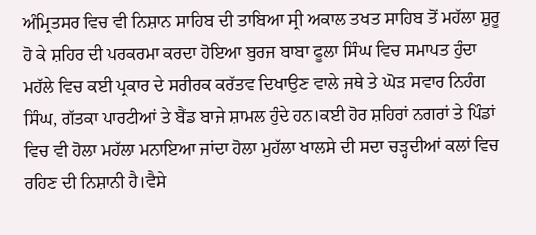ਅੰਮ੍ਰਿਤਸਰ ਵਿਚ ਵੀ ਨਿਸ਼ਾਨ ਸਾਹਿਬ ਦੀ ਤਾਬਿਆ ਸ੍ਰੀ ਅਕਾਲ ਤਖਤ ਸਾਹਿਬ ਤੋਂ ਮਹੱਲਾ ਸ਼ੁਰੂ ਹੋ ਕੇ ਸ਼ਹਿਰ ਦੀ ਪਰਕਰਮਾ ਕਰਦਾ ਹੋਇਆ ਬੁਰਜ ਬਾਬਾ ਫੂਲਾ ਸਿੰਘ ਵਿਚ ਸਮਾਪਤ ਹੁੰਦਾ ਮਹੱਲੇ ਵਿਚ ਕਈ ਪ੍ਰਕਾਰ ਦੇ ਸਰੀਰਕ ਕਰੱਤਵ ਦਿਖਾਉਣ ਵਾਲੇ ਜਥੇ ਤੇ ਘੋੜ ਸਵਾਰ ਨਿਹੰਗ ਸਿੰਘ, ਗੱਤਕਾ ਪਾਰਟੀਆਂ ਤੇ ਬੈਂਡ ਬਾਜੇ ਸ਼ਾਮਲ ਹੁੰਦੇ ਹਨ।ਕਈ ਹੋਰ ਸ਼ਹਿਰਾਂ ਨਗਰਾਂ ਤੇ ਪਿੰਡਾਂ ਵਿਚ ਵੀ ਹੋਲਾ ਮਹੱਲਾ ਮਨਾਇਆ ਜਾਂਦਾ ਹੋਲਾ ਮੁਹੱਲਾ ਖਾਲਸੇ ਦੀ ਸਦਾ ਚੜ੍ਹਦੀਆਂ ਕਲਾਂ ਵਿਚ ਰਹਿਣ ਦੀ ਨਿਸ਼ਾਨੀ ਹੈ।ਵੈਸੇ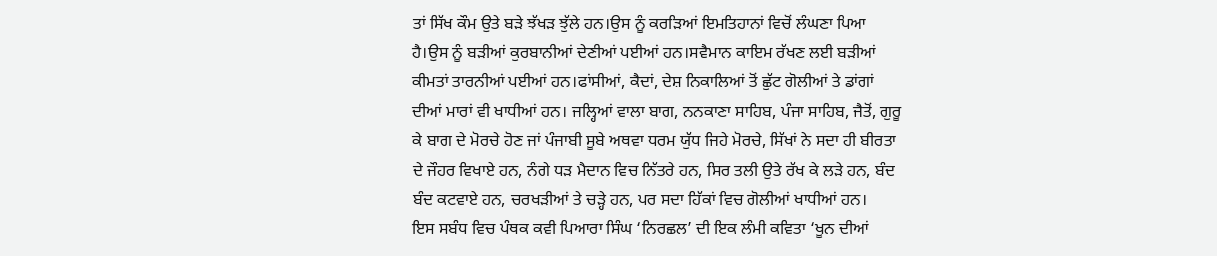ਤਾਂ ਸਿੱਖ ਕੌਮ ਉਤੇ ਬੜੇ ਝੱਖੜ ਝੁੱਲੇ ਹਨ।ਉਸ ਨੂੰ ਕਰੜਿਆਂ ਇਮਤਿਹਾਨਾਂ ਵਿਚੋਂ ਲੰਘਣਾ ਪਿਆ ਹੈ।ਉਸ ਨੂੰ ਬੜੀਆਂ ਕੁਰਬਾਨੀਆਂ ਦੇਣੀਆਂ ਪਈਆਂ ਹਨ।ਸਵੈਮਾਨ ਕਾਇਮ ਰੱਖਣ ਲਈ ਬੜੀਆਂ ਕੀਮਤਾਂ ਤਾਰਨੀਆਂ ਪਈਆਂ ਹਨ।ਫਾਂਸੀਆਂ, ਕੈਦਾਂ, ਦੇਸ਼ ਨਿਕਾਲਿਆਂ ਤੋਂ ਛੁੱਟ ਗੋਲੀਆਂ ਤੇ ਡਾਂਗਾਂ ਦੀਆਂ ਮਾਰਾਂ ਵੀ ਖਾਧੀਆਂ ਹਨ। ਜਲ੍ਹਿਆਂ ਵਾਲਾ ਬਾਗ, ਨਨਕਾਣਾ ਸਾਹਿਬ, ਪੰਜਾ ਸਾਹਿਬ, ਜੈਤੋਂ, ਗੁਰੂ ਕੇ ਬਾਗ ਦੇ ਮੋਰਚੇ ਹੋਣ ਜਾਂ ਪੰਜਾਬੀ ਸੂਬੇ ਅਥਵਾ ਧਰਮ ਯੁੱਧ ਜਿਹੇ ਮੋਰਚੇ, ਸਿੱਖਾਂ ਨੇ ਸਦਾ ਹੀ ਬੀਰਤਾ ਦੇ ਜੌਹਰ ਵਿਖਾਏ ਹਨ, ਨੰਗੇ ਧੜ ਮੈਦਾਨ ਵਿਚ ਨਿੱਤਰੇ ਹਨ, ਸਿਰ ਤਲੀ ਉਤੇ ਰੱਖ ਕੇ ਲੜੇ ਹਨ, ਬੰਦ ਬੰਦ ਕਟਵਾਏ ਹਨ, ਚਰਖੜੀਆਂ ਤੇ ਚੜ੍ਹੇ ਹਨ, ਪਰ ਸਦਾ ਹਿੱਕਾਂ ਵਿਚ ਗੋਲੀਆਂ ਖਾਧੀਆਂ ਹਨ।
ਇਸ ਸਬੰਧ ਵਿਚ ਪੰਥਕ ਕਵੀ ਪਿਆਰਾ ਸਿੰਘ ‘ਨਿਰਛਲ’ ਦੀ ਇਕ ਲੰਮੀ ਕਵਿਤਾ ‘ਖੂਨ ਦੀਆਂ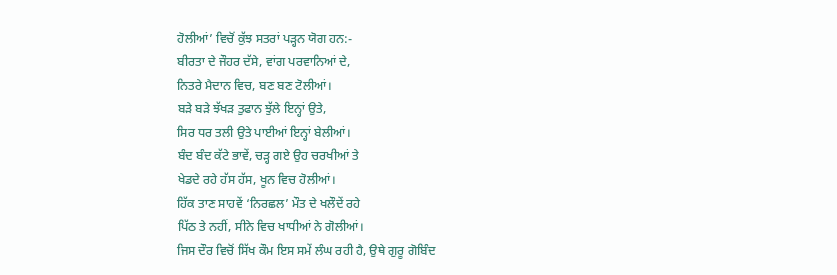ਹੋਲੀਆਂ’ ਵਿਚੋਂ ਕੁੱਝ ਸਤਰਾਂ ਪੜ੍ਹਨ ਯੋਗ ਹਨ:-
ਬੀਰਤਾ ਦੇ ਜੌਹਰ ਦੱਸੇ, ਵਾਂਗ ਪਰਵਾਨਿਆਂ ਦੇ,
ਨਿਤਰੇ ਮੈਦਾਨ ਵਿਚ, ਬਣ ਬਣ ਟੋਲੀਆਂ।
ਬੜੇ ਬੜੇ ਝੱਖੜ ਤੁਫਾਨ ਝੁੱਲੇ ਇਨ੍ਹਾਂ ਉਤੇ,
ਸਿਰ ਧਰ ਤਲੀ ਉਤੇ ਪਾਈਆਂ ਇਨ੍ਹਾਂ ਬੇਲੀਆਂ।
ਬੰਦ ਬੰਦ ਕੱਟੇ ਭਾਵੇਂ, ਚੜ੍ਹ ਗਏ ਉਹ ਚਰਖੀਆਂ ਤੇ
ਖੇਡਦੇ ਰਹੇ ਹੱਸ ਹੱਸ, ਖੂਨ ਵਿਚ ਹੋਲੀਆਂ।
ਹਿੱਕ ਤਾਣ ਸਾਹਵੇਂ ‘ਨਿਰਛਲ’ ਮੌਤ ਦੇ ਖਲੌਦੇਂ ਰਹੇ
ਪਿੱਠ ਤੇ ਨਹੀਂ, ਸੀਨੇ ਵਿਚ ਖਾਧੀਆਂ ਨੇ ਗੋਲੀਆਂ।
ਜਿਸ ਦੌਰ ਵਿਚੋਂ ਸਿੱਖ ਕੌਮ ਇਸ ਸਮੇਂ ਲੰਘ ਰਹੀ ਹੈ, ਉਥੇ ਗੁਰੂ ਗੋਬਿੰਦ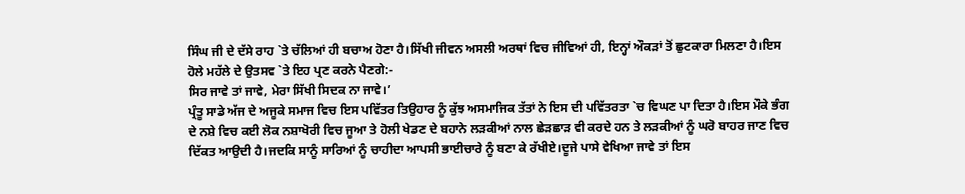ਸਿੰਘ ਜੀ ਦੇ ਦੱਸੇ ਰਾਹ `ਤੇ ਚੱਲਿਆਂ ਹੀ ਬਚਾਅ ਹੋਣਾ ਹੈ।ਸਿੱਖੀ ਜੀਵਨ ਅਸਲੀ ਅਰਥਾਂ ਵਿਚ ਜੀਵਿਆਂ ਹੀ, ਇਨ੍ਹਾਂ ਔਕੜਾਂ ਤੋਂ ਛੁਟਕਾਰਾ ਮਿਲਣਾ ਹੈ।ਇਸ ਹੋਲੇ ਮਹੱਲੇ ਦੇ ਉਤਸਵ `ਤੇ ਇਹ ਪ੍ਰਣ ਕਰਨੇ ਪੈਣਗੇ:-
ਸਿਰ ਜਾਵੇ ਤਾਂ ਜਾਵੇ, ਮੇਰਾ ਸਿੱਖੀ ਸਿਦਕ ਨਾ ਜਾਵੇ।’
ਪ੍ਰੰਤੂ ਸਾਡੇ ਅੱਜ ਦੇ ਅਜੂਕੇ ਸਮਾਜ ਵਿਚ ਇਸ ਪਵਿੱਤਰ ਤਿਉਹਾਰ ਨੂੰ ਕੁੱਝ ਅਸਮਾਜਿਕ ਤੱਤਾਂ ਨੇ ਇਸ ਦੀ ਪਵਿੱਤਰਤਾ `ਚ ਵਿਘਣ ਪਾ ਦਿਤਾ ਹੈ।ਇਸ ਮੌਕੇ ਭੰਗ ਦੇ ਨਸ਼ੇ ਵਿਚ ਕਈ ਲੋਕ ਨਸ਼ਾਖੋਰੀ ਵਿਚ ਜੂਆ ਤੇ ਹੋਲੀ ਖੇਡਣ ਦੇ ਬਹਾਨੇ ਲੜਕੀਆਂ ਨਾਲ ਛੇੜਛਾੜ ਵੀ ਕਰਦੇ ਹਨ ਤੇ ਲੜਕੀਆਂ ਨੂੰ ਘਰੋ ਬਾਹਰ ਜਾਣ ਵਿਚ ਦਿੱਕਤ ਆਉਦੀ ਹੈ।ਜਦਕਿ ਸਾਨੂੰ ਸਾਰਿਆਂ ਨੂੰ ਚਾਹੀਦਾ ਆਪਸੀ ਭਾਈਚਾਰੇ ਨੂੰ ਬਣਾ ਕੇ ਰੱਖੀਏ।ਦੂਜੇ ਪਾਸੇ ਵੇਖਿਆ ਜਾਵੇ ਤਾਂ ਇਸ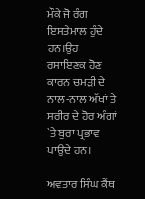ਮੌਕੇ ਜੋ ਰੰਗ ਇਸਤੇਮਾਲ ਹੁੰਦੇ ਹਨ।ਉਹ ਰਸਾਇਣਕ ਹੋਣ ਕਾਰਨ ਚਮੜੀ ਦੇ ਨਾਲ-ਨਾਲ ਅੱਖਾਂ ਤੇ ਸਰੀਰ ਦੇ ਹੋਰ ਅੰਗਾਂ `ਤੇ ਬੁਰਾ ਪ੍ਰਭਾਵ ਪਾਉਦੇ ਹਨ।

ਅਵਤਾਰ ਸਿੰਘ ਕੈਂਥ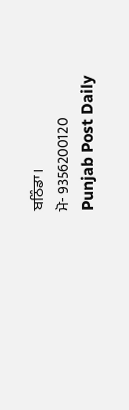ਬਠਿੰਡਾ।
ਮੋ- 9356200120
Punjab Post Daily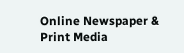Online Newspaper & Print Media